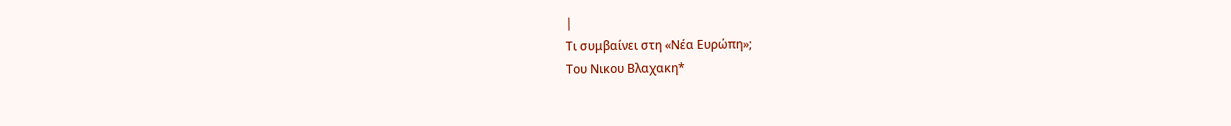|
Τι συμβαίνει στη «Νέα Ευρώπη»;
Του Νικου Βλαχακη*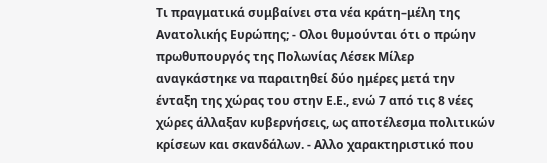Τι πραγματικά συμβαίνει στα νέα κράτη–μέλη της Ανατολικής Ευρώπης; - Ολοι θυμούνται ότι ο πρώην πρωθυπουργός της Πολωνίας Λέσεκ Μίλερ αναγκάστηκε να παραιτηθεί δύο ημέρες μετά την ένταξη της χώρας του στην Ε.Ε., ενώ 7 από τις 8 νέες χώρες άλλαξαν κυβερνήσεις, ως αποτέλεσμα πολιτικών κρίσεων και σκανδάλων. - Αλλο χαρακτηριστικό που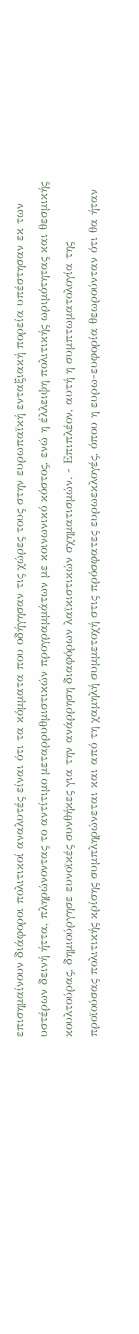επισημαίνουν διάφοροι πολιτικοί αναλυτές είναι ότι τα κόμματα που οδήγησαν τις χώρες τους στην ευρωπαϊκή ενταξιακή πορεία υπέστησαν εκ των υστέρων δεινή ήττα, πληρώνοντας το αντίτιμο μεταρρυθμιστικών προγραμμάτων με κοινωνικό κόστος, ενώ η έλλειψη πολιτικής ωριμότητας και θεσμικής κουλτούρας, δημιούργησε ευνοϊκές συνθήκες για την ανάρρηση διαφόρων λαϊκιστικών σχηματισμών. - Επιπλέον, αυτή η συμπτωματολογία της προϊούσας πολιτικής κρίσης συμπληρώνεται και από τη χαμηλή συμμετοχή στις πρόσφατες ευρωεκλογές, όπου η ευρω-ευφορία θεωρούνταν ότι θα ήταν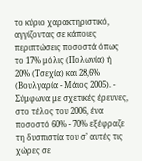το κύριο χαρακτηριστικό, αγγίζοντας σε κάποιες περιπτώσεις ποσοστά όπως το 17% μόλις (Πολωνία) ή 20% (Τσεχία) και 28,6% (Βουλγαρία - Μάιος 2005). - Σύμφωνα με σχετικές έρευνες, στο τέλος του 2006, ένα ποσοστό 60% - 70% εξέφραζε τη δυσπιστία του σ’ αυτές τις χώρες σε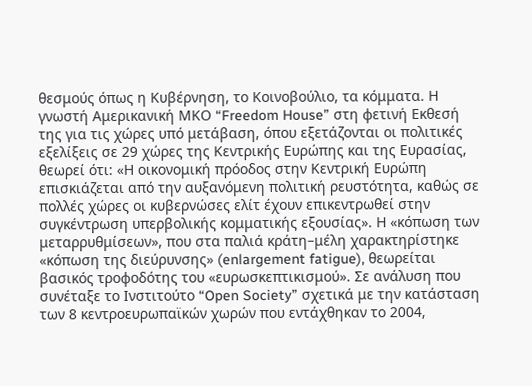θεσμούς όπως η Κυβέρνηση, το Κοινοβούλιο, τα κόμματα. Η γνωστή Αμερικανική ΜΚΟ “Freedom House” στη φετινή Εκθεσή της για τις χώρες υπό μετάβαση, όπου εξετάζονται οι πολιτικές εξελίξεις σε 29 χώρες της Κεντρικής Ευρώπης και της Ευρασίας, θεωρεί ότι: «Η οικονομική πρόοδος στην Κεντρική Ευρώπη επισκιάζεται από την αυξανόμενη πολιτική ρευστότητα, καθώς σε πολλές χώρες οι κυβερνώσες ελίτ έχουν επικεντρωθεί στην συγκέντρωση υπερβολικής κομματικής εξουσίας». Η «κόπωση των μεταρρυθμίσεων», που στα παλιά κράτη–μέλη χαρακτηρίστηκε «κόπωση της διεύρυνσης» (enlargement fatigue), θεωρείται βασικός τροφοδότης του «ευρωσκεπτικισμού». Σε ανάλυση που συνέταξε το Ινστιτούτο “Open Society” σχετικά με την κατάσταση των 8 κεντροευρωπαϊκών χωρών που εντάχθηκαν το 2004,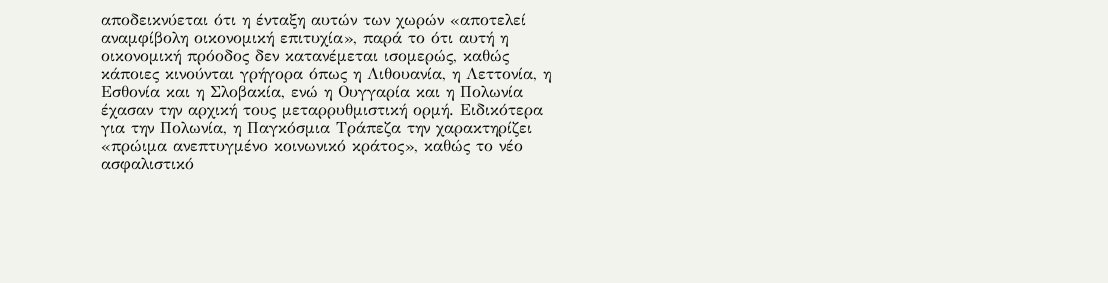αποδεικνύεται ότι η ένταξη αυτών των χωρών «αποτελεί αναμφίβολη οικονομική επιτυχία», παρά το ότι αυτή η οικονομική πρόοδος δεν κατανέμεται ισομερώς, καθώς κάποιες κινούνται γρήγορα όπως η Λιθουανία, η Λεττονία, η Εσθονία και η Σλοβακία, ενώ η Ουγγαρία και η Πολωνία έχασαν την αρχική τους μεταρρυθμιστική ορμή. Ειδικότερα για την Πολωνία, η Παγκόσμια Τράπεζα την χαρακτηρίζει «πρώιμα ανεπτυγμένο κοινωνικό κράτος», καθώς το νέο ασφαλιστικό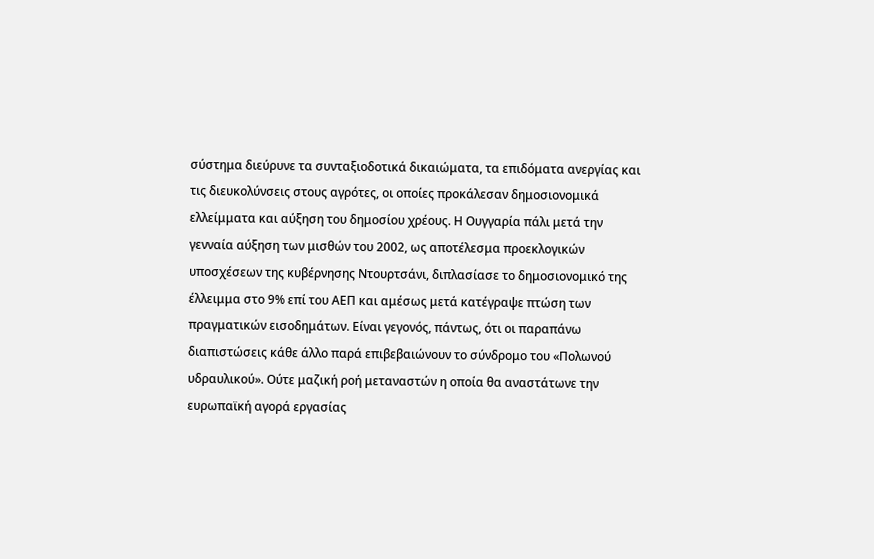σύστημα διεύρυνε τα συνταξιοδοτικά δικαιώματα, τα επιδόματα ανεργίας και τις διευκολύνσεις στους αγρότες, οι οποίες προκάλεσαν δημοσιονομικά ελλείμματα και αύξηση του δημοσίου χρέους. Η Ουγγαρία πάλι μετά την γενναία αύξηση των μισθών του 2002, ως αποτέλεσμα προεκλογικών υποσχέσεων της κυβέρνησης Ντουρτσάνι, διπλασίασε το δημοσιονομικό της έλλειμμα στο 9% επί του ΑΕΠ και αμέσως μετά κατέγραψε πτώση των πραγματικών εισοδημάτων. Είναι γεγονός, πάντως, ότι οι παραπάνω διαπιστώσεις κάθε άλλο παρά επιβεβαιώνουν το σύνδρομο του «Πολωνού υδραυλικού». Ούτε μαζική ροή μεταναστών η οποία θα αναστάτωνε την ευρωπαϊκή αγορά εργασίας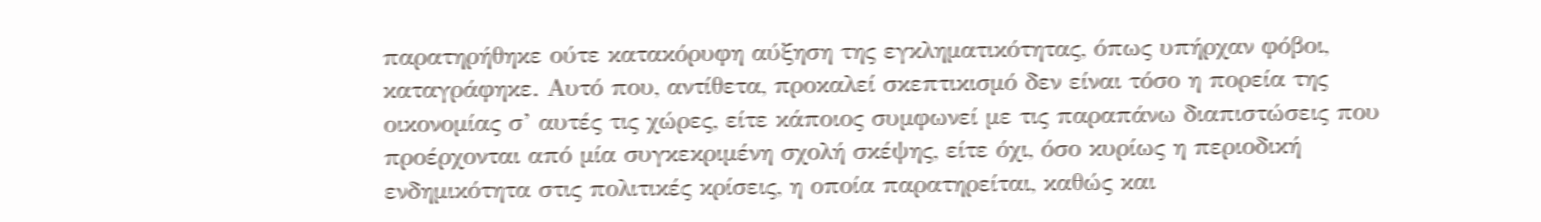παρατηρήθηκε ούτε κατακόρυφη αύξηση της εγκληματικότητας, όπως υπήρχαν φόβοι, καταγράφηκε. Αυτό που, αντίθετα, προκαλεί σκεπτικισμό δεν είναι τόσο η πορεία της οικονομίας σ’ αυτές τις χώρες, είτε κάποιος συμφωνεί με τις παραπάνω διαπιστώσεις που προέρχονται από μία συγκεκριμένη σχολή σκέψης, είτε όχι, όσο κυρίως η περιοδική ενδημικότητα στις πολιτικές κρίσεις, η οποία παρατηρείται, καθώς και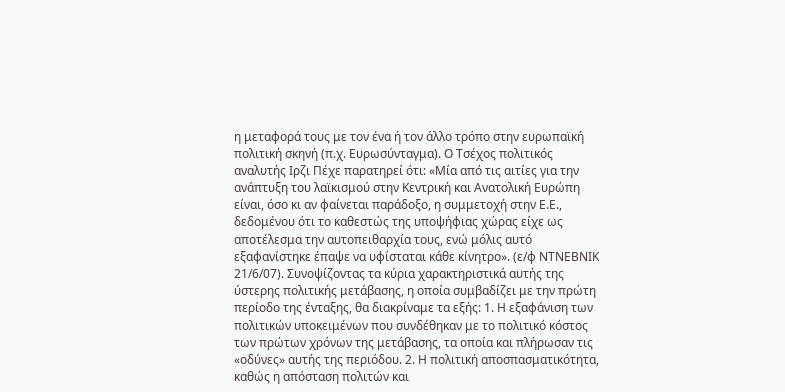η μεταφορά τους με τον ένα ή τον άλλο τρόπο στην ευρωπαϊκή πολιτική σκηνή (π.χ. Ευρωσύνταγμα). Ο Τσέχος πολιτικός αναλυτής Ιρζι Πέχε παρατηρεί ότι: «Μία από τις αιτίες για την ανάπτυξη του λαϊκισμού στην Κεντρική και Ανατολική Ευρώπη είναι, όσο κι αν φαίνεται παράδοξο, η συμμετοχή στην Ε.Ε., δεδομένου ότι το καθεστώς της υποψήφιας χώρας είχε ως αποτέλεσμα την αυτοπειθαρχία τους, ενώ μόλις αυτό εξαφανίστηκε έπαψε να υφίσταται κάθε κίνητρο». (ε/φ ΝΤΝΕΒΝΙΚ 21/6/07). Συνοψίζοντας τα κύρια χαρακτηριστικά αυτής της ύστερης πολιτικής μετάβασης, η οποία συμβαδίζει με την πρώτη περίοδο της ένταξης, θα διακρίναμε τα εξής: 1. Η εξαφάνιση των πολιτικών υποκειμένων που συνδέθηκαν με το πολιτικό κόστος των πρώτων χρόνων της μετάβασης, τα οποία και πλήρωσαν τις «οδύνες» αυτής της περιόδου. 2. Η πολιτική αποσπασματικότητα, καθώς η απόσταση πολιτών και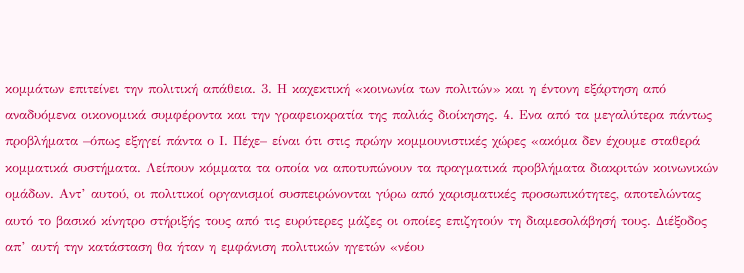κομμάτων επιτείνει την πολιτική απάθεια. 3. Η καχεκτική «κοινωνία των πολιτών» και η έντονη εξάρτηση από αναδυόμενα οικονομικά συμφέροντα και την γραφειοκρατία της παλιάς διοίκησης. 4. Ενα από τα μεγαλύτερα πάντως προβλήματα –όπως εξηγεί πάντα ο Ι. Πέχε– είναι ότι στις πρώην κομμουνιστικές χώρες «ακόμα δεν έχουμε σταθερά κομματικά συστήματα. Λείπουν κόμματα τα οποία να αποτυπώνουν τα πραγματικά προβλήματα διακριτών κοινωνικών ομάδων. Αντ’ αυτού, οι πολιτικοί οργανισμοί συσπειρώνονται γύρω από χαρισματικές προσωπικότητες, αποτελώντας αυτό το βασικό κίνητρο στήριξής τους από τις ευρύτερες μάζες οι οποίες επιζητούν τη διαμεσολάβησή τους. Διέξοδος απ’ αυτή την κατάσταση θα ήταν η εμφάνιση πολιτικών ηγετών «νέου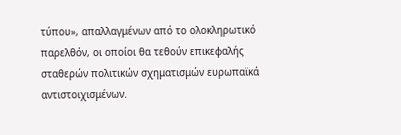τύπου», απαλλαγμένων από το ολοκληρωτικό παρελθόν, οι οποίοι θα τεθούν επικεφαλής σταθερών πολιτικών σχηματισμών ευρωπαϊκά αντιστοιχισμένων.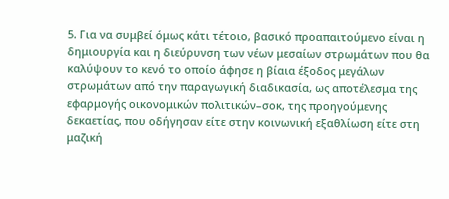5. Για να συμβεί όμως κάτι τέτοιο, βασικό προαπαιτούμενο είναι η δημιουργία και η διεύρυνση των νέων μεσαίων στρωμάτων που θα καλύψουν το κενό το οποίο άφησε η βίαια έξοδος μεγάλων στρωμάτων από την παραγωγική διαδικασία, ως αποτέλεσμα της εφαρμογής οικονομικών πολιτικών–σοκ, της προηγούμενης δεκαετίας, που οδήγησαν είτε στην κοινωνική εξαθλίωση είτε στη μαζική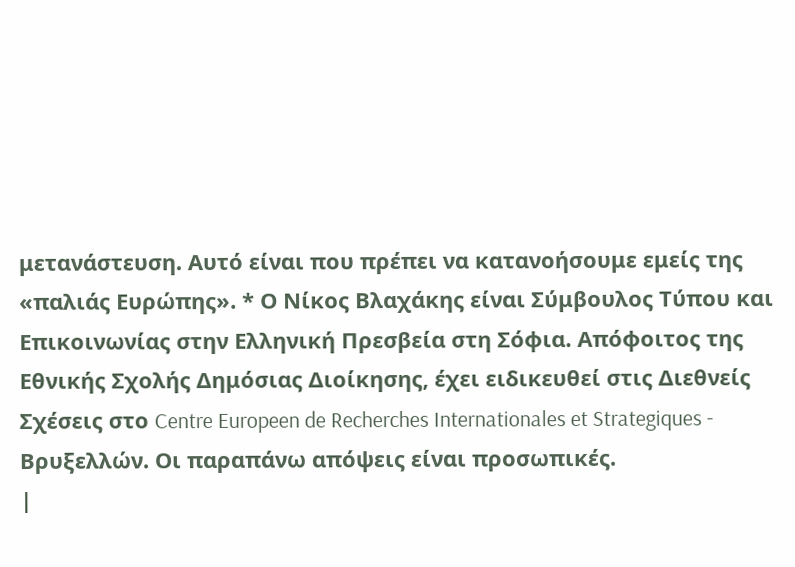μετανάστευση. Αυτό είναι που πρέπει να κατανοήσουμε εμείς της «παλιάς Ευρώπης». * Ο Νίκος Βλαχάκης είναι Σύμβουλος Τύπου και Επικοινωνίας στην Ελληνική Πρεσβεία στη Σόφια. Απόφοιτος της Εθνικής Σχολής Δημόσιας Διοίκησης, έχει ειδικευθεί στις Διεθνείς Σχέσεις στο Centre Europeen de Recherches Internationales et Strategiques - Βρυξελλών. Οι παραπάνω απόψεις είναι προσωπικές.
|